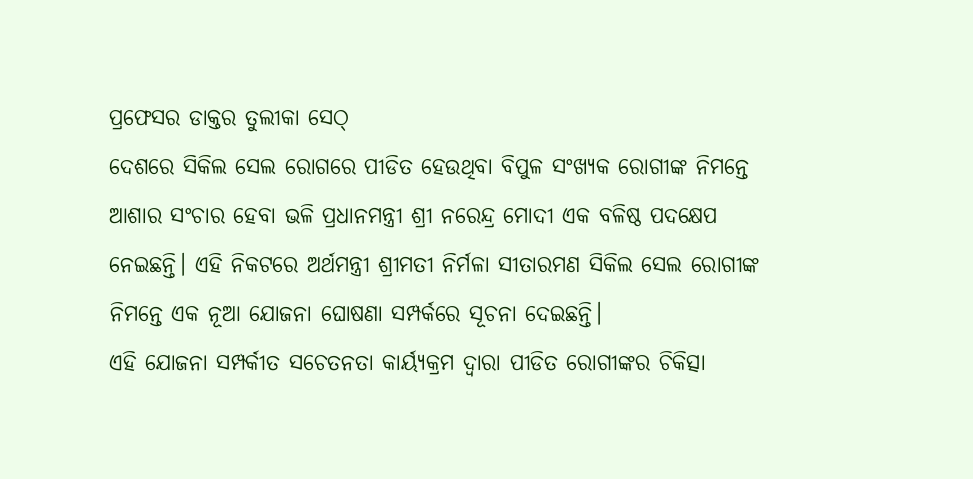ପ୍ରଫେସର ଡାକ୍ତର ତୁଲୀକା ସେଠ୍
ଦେଶରେ ସିକିଲ ସେଲ ରୋଗରେ ପୀଡିତ ହେଉଥିବା ବିପୁଳ ସଂଖ୍ୟକ ରୋଗୀଙ୍କ ନିମନ୍ତେ ଆଶାର ସଂଚାର ହେବା ଭଳି ପ୍ରଧାନମନ୍ତ୍ରୀ ଶ୍ରୀ ନରେନ୍ଦ୍ର ମୋଦୀ ଏକ ବଳିଷ୍ଠ ପଦକ୍ଷେପ ନେଇଛନ୍ତି। ଏହି ନିକଟରେ ଅର୍ଥମନ୍ତ୍ରୀ ଶ୍ରୀମତୀ ନିର୍ମଳା ସୀତାରମଣ ସିକିଲ ସେଲ ରୋଗୀଙ୍କ ନିମନ୍ତେ ଏକ ନୂଆ ଯୋଜନା ଘୋଷଣା ସମ୍ପର୍କରେ ସୂଚନା ଦେଇଛନ୍ତି।
ଏହି ଯୋଜନା ସମ୍ପର୍କୀତ ସଚେତନତା କାର୍ୟ୍ୟକ୍ରମ ଦ୍ୱାରା ପୀଡିତ ରୋଗୀଙ୍କର ଚିକିତ୍ସା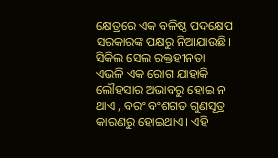କ୍ଷେତ୍ରରେ ଏକ ବଳିଷ୍ଠ ପଦକ୍ଷେପ ସରକାରଙ୍କ ପକ୍ଷରୁ ନିଆଯାଉଛି। ସିକିଲ ସେଲ ରକ୍ତହୀନତା ଏଭଳି ଏକ ରୋଗ ଯାହାକି ଲୌହସାର ଅଭାବରୁ ହୋଇ ନ ଥାଏ , ବରଂ ବଂଶଗତ ଗୁଣସୂତ୍ର କାରଣରୁ ହୋଇଥାଏ। ଏହି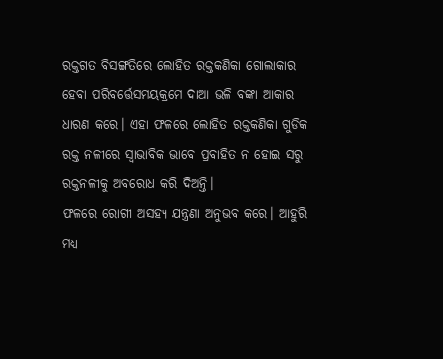ରକ୍ତଗତ ବିସଙ୍ଗତିରେ ଲୋହିତ ରକ୍ତକଣିକା ଗୋଲାକାର ହେବା ପରିବର୍ତ୍ତେସମୟକ୍ରମେ ଦାଆ ଭଳି ବଙ୍କା ଆକାର ଧାରଣ କରେ। ଏହା ଫଳରେ ଲୋହିତ ରକ୍ତକଣିକା ଗୁଡିକ ରକ୍ତ ନଳୀରେ ସ୍ୱାଭାବିକ ଭାବେ ପ୍ରବାହିତ ନ ହୋଇ ସରୁ ରକ୍ତନଳୀକୁ ଅବରୋଧ କରି ଦିଅନ୍ତି।
ଫଳରେ ରୋଗୀ ଅସହ୍ୟ ଯନ୍ତ୍ରଣା ଅନୁଭବ କରେ। ଆହୁରି ମଧ୍ୟ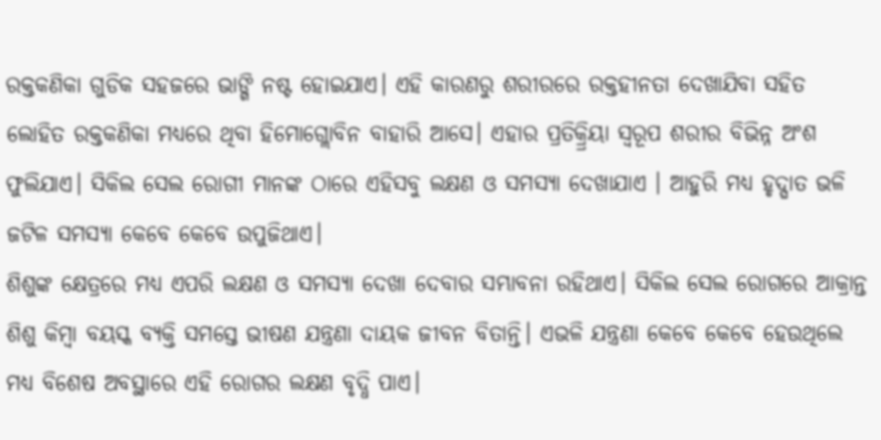ରକ୍ତକଣିକା ଗୁଡିକ ସହଜରେ ଭାଙ୍ଗି ନଷ୍ଟ ହୋଇଯାଏ। ଏହି କାରଣରୁ ଶରୀରରେ ରକ୍ତହୀନତା ଦେଖାଯିବା ସହିତ ଲୋହିତ ରକ୍ତକଣିକା ମଧ୍ୟରେ ଥିବା ହିମୋଗ୍ଲୋବିନ ବାହାରି ଆସେ। ଏହାର ପ୍ରତିକ୍ର୍ରିୟା ସ୍ୱରୂପ ଶରୀର ବିଭିନ୍ନ ଅଂଶ ଫୁଲିଯାଏ। ସିକିଲ ସେଲ ରୋଗୀ ମାନଙ୍କ ଠାରେ ଏହିସବୁ ଲକ୍ଷଣ ଓ ସମସ୍ୟା ଦେଖାଯାଏ । ଆହୁରି ମଧ୍ୟ ହୃଦ୍ଘାତ ଭଳି ଜଟିଳ ସମସ୍ୟା କେବେ କେବେ ଉପୁଜିଥାଏ।
ଶିଶୁଙ୍କ କ୍ଷେତ୍ରରେ ମଧ୍ୟ ଏପରି ଲକ୍ଷଣ ଓ ସମସ୍ୟା ଦେଖା ଦେବାର ସମ୍ଭାବନା ରହିଥାଏ। ସିକିଲ ସେଲ ରୋଗରେ ଆକ୍ରାନ୍ତ ଶିଶୁ କିମ୍ବା ବୟସ୍କ ବ୍ୟକ୍ତି ସମସ୍ତେ ଭୀଷଣ ଯନ୍ତ୍ରଣା ଦାୟକ ଜୀବନ ବିତାନ୍ତି। ଏଭଳି ଯନ୍ତ୍ରଣା କେବେ କେବେ ହେଉଥିଲେ ମଧ୍ୟ ବିଶେଷ ଅବସ୍ଥାରେ ଏହି ରୋଗର ଲକ୍ଷଣ ବୃଦ୍ଧି ପାଏ।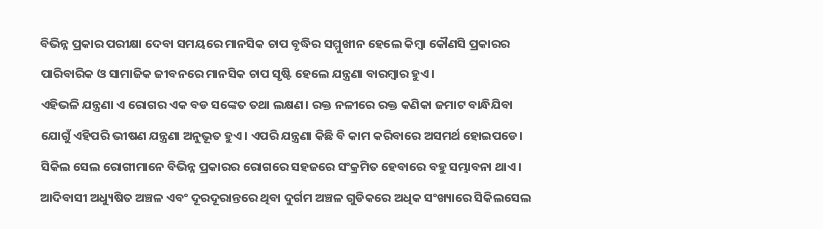ବିଭିନ୍ନ ପ୍ରକାର ପରୀକ୍ଷା ଦେବା ସମୟରେ ମାନସିକ ଚାପ ବୃଦ୍ଧିର ସମ୍ମୁଖୀନ ହେଲେ କିମ୍ବା କୌଣସି ପ୍ରକାରର ପାରିବାରିକ ଓ ସାମାଜିକ ଜୀବନରେ ମାନସିକ ଚାପ ସୃଷ୍ଟି ହେଲେ ଯନ୍ତ୍ରଣା ବାରମ୍ବାର ହୁଏ।
ଏହିଭଳି ଯନ୍ତ୍ରଣା ଏ ରୋଗର ଏକ ବଡ ସଙ୍କେତ ତଥା ଲକ୍ଷଣ। ରକ୍ତ ନଳୀରେ ରକ୍ତ କଣିକା ଜମାଟ ବାନ୍ଧିଯିବା ଯୋଗୁଁ ଏହିପରି ଭୀଷଣ ଯନ୍ତ୍ରଣା ଅନୁଭୂତ ହୁଏ। ଏପରି ଯନ୍ତ୍ରଣା କିଛି ବି କାମ କରିବାରେ ଅସମର୍ଥ ହୋଇପଡେ। ସିକିଲ ସେଲ ରୋଗୀମାନେ ବିଭିନ୍ନ ପ୍ରକାରର ରୋଗରେ ସହଜରେ ସଂକ୍ରମିତ ହେବାରେ ବହୁ ସମ୍ଭାବନା ଥାଏ।
ଆଦିବାସୀ ଅଧ୍ୟୁଷିତ ଅଞ୍ଚଳ ଏବଂ ଦୂରଦୂରାନ୍ତରେ ଥିବା ଦୁର୍ଗମ ଅଞ୍ଚଳ ଗୁଡିକରେ ଅଧିକ ସଂଖ୍ୟାରେ ସିକିଲସେଲ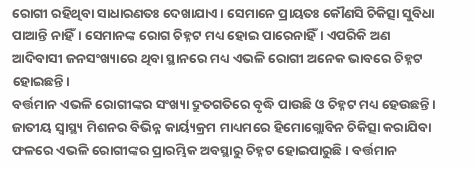ରୋଗୀ ରହିଥିବା ସାଧାରଣତଃ ଦେଖାଯାଏ। ସେମାନେ ପ୍ରାୟତଃ କୌଣସି ଚିକିତ୍ସା ସୁବିଧା ପାଆନ୍ତି ନାହିଁ। ସେମାନଙ୍କ ରୋଗ ଚିହ୍ନଟ ମଧ୍ୟ ହୋଇ ପାରେନାହିଁ। ଏପରିକି ଅଣ ଆଦିବାସୀ ଜନସଂଖ୍ୟାରେ ଥିବା ସ୍ଥାନରେ ମଧ୍ୟ ଏଭଳି ରୋଗୀ ଅନେକ ଭାବରେ ଚିହ୍ନଟ ହୋଇଛନ୍ତି।
ବର୍ତ୍ତମାନ ଏଭଳି ରୋଗୀଙ୍କର ସଂଖ୍ୟା ଦ୍ରୁତଗତିରେ ବୃଦ୍ଧି ପାଉଛି ଓ ଚିହ୍ନଟ ମଧ୍ୟ ହେଉଛନ୍ତି। ଜାତୀୟ ସ୍ୱାସ୍ଥ୍ୟ ମିଶନର ବିଭିନ୍ନ କାର୍ୟ୍ୟକ୍ରମ ମାଧ୍ୟମରେ ହିମୋଗ୍ଲୋବିନ ଚିକିତ୍ସା କରାଯିବା ଫଳରେ ଏଭଳି ରୋଗୀଙ୍କର ପ୍ରାରମ୍ଭିକ ଅବସ୍ଥାରୁ ଚିହ୍ନଟ ହୋଇପାରୁଛି । ବର୍ତ୍ତମାନ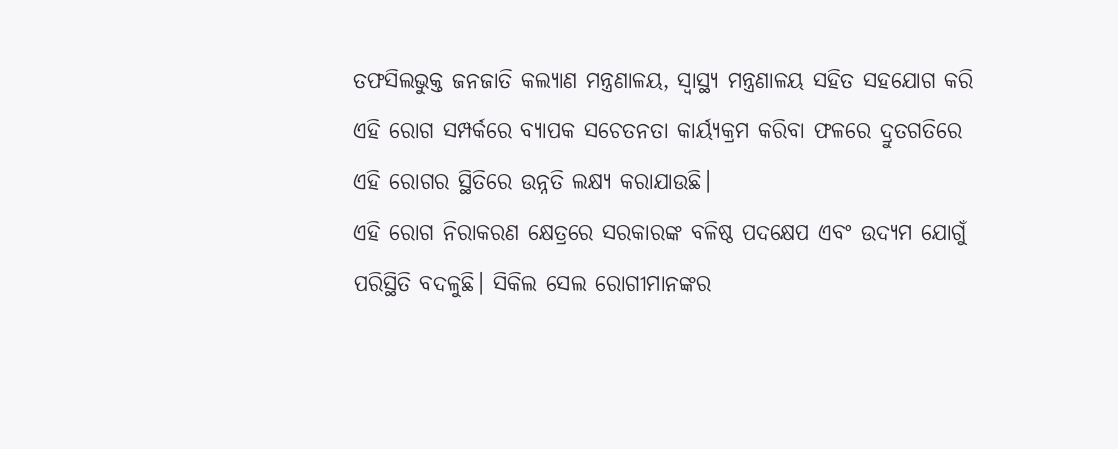ତଫସିଲଭୁକ୍ତ ଜନଜାତି କଲ୍ୟାଣ ମନ୍ତ୍ରଣାଳୟ, ସ୍ୱାସ୍ଥ୍ୟ ମନ୍ତ୍ରଣାଳୟ ସହିତ ସହଯୋଗ କରି ଏହି ରୋଗ ସମ୍ପର୍କରେ ବ୍ୟାପକ ସଚେତନତା କାର୍ୟ୍ୟକ୍ରମ କରିବା ଫଳରେ ଦ୍ରୁତଗତିରେ ଏହି ରୋଗର ସ୍ଥିତିରେ ଉନ୍ନତି ଲକ୍ଷ୍ୟ କରାଯାଉଛି।
ଏହି ରୋଗ ନିରାକରଣ କ୍ଷେତ୍ରରେ ସରକାରଙ୍କ ବଳିଷ୍ଠ ପଦକ୍ଷେପ ଏବଂ ଉଦ୍ୟମ ଯୋଗୁଁ ପରିସ୍ଥିତି ବଦଳୁଛି। ସିକିଲ ସେଲ ରୋଗୀମାନଙ୍କର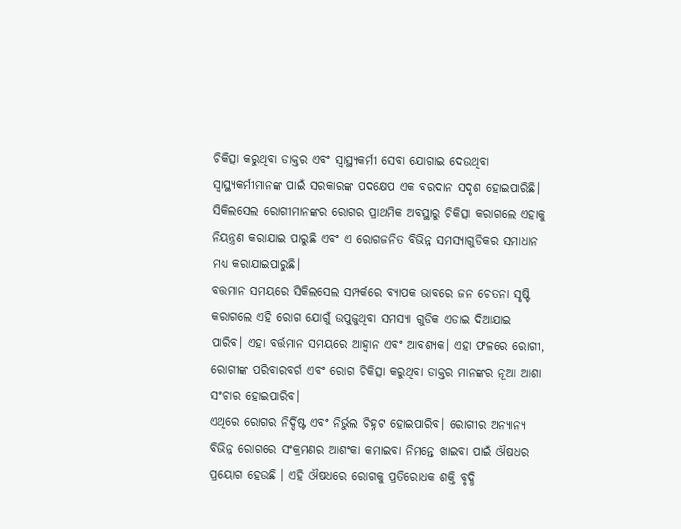ଚିକିତ୍ସା କରୁଥିବା ଡାକ୍ତର ଏବଂ ସ୍ୱାସ୍ଥ୍ୟକର୍ମୀ ସେବା ଯୋଗାଇ ଦେଉଥିବା ସ୍ୱାସ୍ଥ୍ୟକର୍ମୀମାନଙ୍କ ପାଇଁ ସରକାରଙ୍କ ପଦକ୍ଷେପ ଏକ ବରଦାନ ସଦୃଶ ହୋଇପାରିଛି।
ସିକିଲସେଲ ରୋଗୀମାନଙ୍କର ରୋଗର ପ୍ରାଥମିକ ଅବସ୍ଥାରୁ ଚିକିତ୍ସା କରାଗଲେ ଏହାକୁ ନିୟନ୍ତ୍ରଣ କରାଯାଇ ପାରୁଛି ଏବଂ ଏ ରୋଗଜନିତ ବିଭିନ୍ନ ସମସ୍ୟାଗୁଡିକର ସମାଧାନ ମଧ୍ୟ କରାଯାଇପାରୁଛି।
ବତ୍ତମାନ ସମୟରେ ସିକିଲସେଲ ସମ୍ପର୍କରେ ବ୍ୟାପକ ଭାବରେ ଜନ ଚେତନା ସୃଷ୍ଟି କରାଗଲେ ଏହି ରୋଗ ଯୋଗୁଁ ଉପୁଜୁଥିବା ସମସ୍ୟା ଗୁଡିକ ଏଡାଇ ଦିଆଯାଇ ପାରିବ। ଏହା ବର୍ତ୍ତମାନ ସମୟରେ ଆହ୍ୱାନ ଏବଂ ଆବଶ୍ୟକ। ଏହା ଫଳରେ ରୋଗୀ, ରୋଗୀଙ୍କ ପରିବାରବର୍ଗ ଏବଂ ରୋଗ ଚିକିତ୍ସା କରୁଥିବା ଡାକ୍ତର ମାନଙ୍କର ନୂଆ ଆଶା ସଂଚାର ହୋଇପାରିବ।
ଏଥିରେ ରୋଗର ନିର୍ଦ୍ଦିଷ୍ଟ ଏବଂ ନିର୍ଭୁଲ ଚିହ୍ନଟ ହୋଇପାରିବ। ରୋଗୀର ଅନ୍ୟାନ୍ୟ ବିଭିନ୍ନ ରୋଗରେ ସଂକ୍ରମଣର ଆଶଂକା କମାଇବା ନିମନ୍ତେ ଖାଇବା ପାଇଁ ଔଷଧର ପ୍ରୟୋଗ ହେଉଛି । ଏହି ଔଷଧରେ ରୋଗକୁ ପ୍ରତିରୋଧକ ଶକ୍ତି ବୃଦ୍ଧି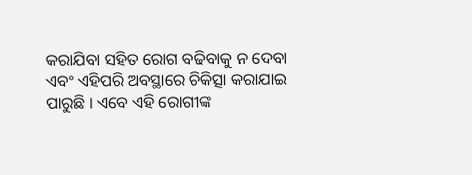କରାଯିବା ସହିତ ରୋଗ ବଢିବାକୁ ନ ଦେବା ଏବଂ ଏହିପରି ଅବସ୍ଥାରେ ଚିକିତ୍ସା କରାଯାଇ ପାରୁଛି । ଏବେ ଏହି ରୋଗୀଙ୍କ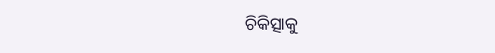ଚିକିତ୍ସାକୁ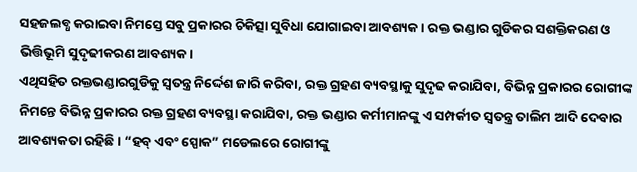ସହଜଲବ୍ଧ କରାଇବା ନିମସ୍ତେ ସବୁ ପ୍ରକାରର ଚିକିତ୍ସା ସୁବିଧା ଯୋଗାଇବା ଆବଶ୍ୟକ। ରକ୍ତ ଭଣ୍ଡାର ଗୁଡିକର ସଶକ୍ତିକରଣ ଓ ଭିତ୍ତିଭୂମି ସୁଦୃଢୀକରଣ ଆବଶ୍ୟକ।
ଏଥିସହିତ ରକ୍ତଭଣ୍ଡାରଗୁଡିକୁ ସ୍ୱତନ୍ତ୍ର ନିର୍ଦ୍ଦେଶ ଜାରି କରିବା, ରକ୍ତ ଗ୍ରହଣ ବ୍ୟବସ୍ଥାକୁ ସୁଦୃଢ କରାଯିବା, ବିଭିନ୍ନ ପ୍ରକାରର ରୋଗୀଙ୍କ ନିମନ୍ତେ ବିଭିନ୍ନ ପ୍ରକାରର ରକ୍ତ ଗ୍ରହଣ ବ୍ୟବସ୍ଥା କରାଯିବା, ରକ୍ତ ଭଣ୍ଡାର କର୍ମୀମାନଙ୍କୁ ଏ ସମ୍ପର୍କୀତ ସ୍ୱତନ୍ତ୍ର ତାଲିମ ଆଦି ଦେବାର ଆବଶ୍ୟକତା ରହିଛି। “ହବ୍ ଏବଂ ସ୍ପୋକ” ମଡେଲରେ ରୋଗୀଙ୍କୁ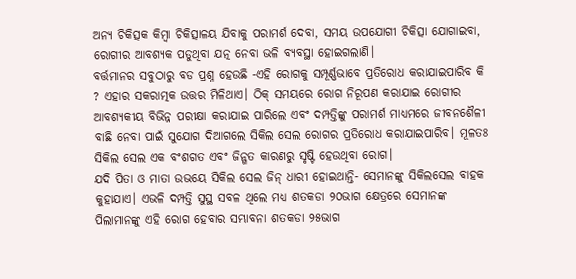ଅନ୍ୟ ଚିକିତ୍ସକ କିମ୍ବା ଚିକିତ୍ସାଳୟ ଯିବାକୁ ପରାମର୍ଶ ଦେବା, ସମୟ ଉପଯୋଗୀ ଚିକିତ୍ସା ଯୋଗାଇବା, ରୋଗୀର ଆବଶ୍ୟକ ପଡୁଥିବା ଯତ୍ନ ନେବା ଭଳି ବ୍ୟବସ୍ଥା ହୋଇଗଲାଣି।
ବର୍ତ୍ତମାନର ସବୁଠାରୁ ବଡ ପ୍ରଶ୍ନ ହେଉଛି -ଏହି ରୋଗକୁ ସମ୍ପୂର୍ଣ୍ଣଭାବେ ପ୍ରତିରୋଧ କରାଯାଇପାରିବ କି ? ଏହାର ସକରାତ୍ମକ ଉତ୍ତର ମିଳିଥାଏ। ଠିକ୍ ସମୟରେ ରୋଗ ନିରୂପଣ କରାଯାଇ ରୋଗୀର ଆବଶ୍ୟକୀୟ ବିଭିନ୍ନ ପରୀକ୍ଷା କରାଯାଇ ପାରିଲେ ଏବଂ ଦମ୍ପତ୍ତିଙ୍କୁ ପରାମର୍ଶ ମାଧ୍ୟମରେ ଜୀବନଶୈଳୀ ବାଛି ନେବା ପାଇଁ ସୁଯୋଗ ଦିଆଗଲେ ସିକିଲ ସେଲ ରୋଗର ପ୍ରତିରୋଧ କରାଯାଇପାରିବ। ମୂଳତଃ ସିକିଲ ସେଲ ଏକ ବଂଶଗତ ଏବଂ ଜିନ୍ଗତ କାରଣରୁ ସୃଷ୍ଟି ହେଉଥିବା ରୋଗ।
ଯଦି ପିତା ଓ ମାତା ଉଭୟେ ସିକିଲ ସେଲ ଜିନ୍ ଧାରୀ ହୋଇଥାନ୍ତି- ସେମାନଙ୍କୁ ସିକିଲସେଲ ବାହକ କୁହାଯାଏ। ଏଭଳି ଦମ୍ପତ୍ତି ସୁସ୍ଥ ସବଳ ଥିଲେ ମଧ୍ୟ ଶତକଡା ୨୦ଭାଗ କ୍ଷେତ୍ରରେ ସେମାନଙ୍କ ପିଲାମାନଙ୍କୁ ଏହି ରୋଗ ହେବାର ସମ୍ଭାବନା ଶତକଡା ୨୫ଭାଗ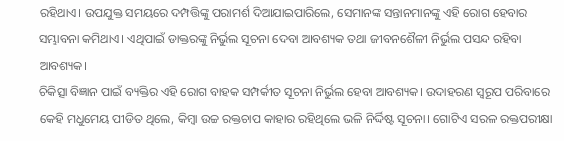ରହିଥାଏ। ଉପଯୁକ୍ତ ସମୟରେ ଦମ୍ପତ୍ତିଙ୍କୁ ପରାମର୍ଶ ଦିଆଯାଇପାରିଲେ, ସେମାନଙ୍କ ସନ୍ତାନମାନଙ୍କୁ ଏହି ରୋଗ ହେବାର ସମ୍ଭାବନା କମିଥାଏ। ଏଥିପାଇଁ ଡାକ୍ତରଙ୍କୁ ନିର୍ଭୁଲ ସୂଚନା ଦେବା ଆବଶ୍ୟକ ତଥା ଜୀବନଶୈଳୀ ନିର୍ଭୁଲ ପସନ୍ଦ ରହିବା ଆବଶ୍ୟକ।
ଚିକିତ୍ସା ବିଜ୍ଞାନ ପାଇଁ ବ୍ୟକ୍ତିର ଏହି ରୋଗ ବାହକ ସମ୍ପର୍କୀତ ସୂଚନା ନିର୍ଭୁଲ ହେବା ଆବଶ୍ୟକ। ଉଦାହରଣ ସ୍ୱରୂପ ପରିବାରେ କେହି ମଧୁମେୟ ପୀଡିତ ଥିଲେ, କିମ୍ବା ଉଚ୍ଚ ରକ୍ତଚାପ କାହାର ରହିଥିଲେ ଭଳି ନିର୍ଦ୍ଦିଷ୍ଟ ସୂଚନା। ଗୋଟିଏ ସରଳ ରକ୍ତପରୀକ୍ଷା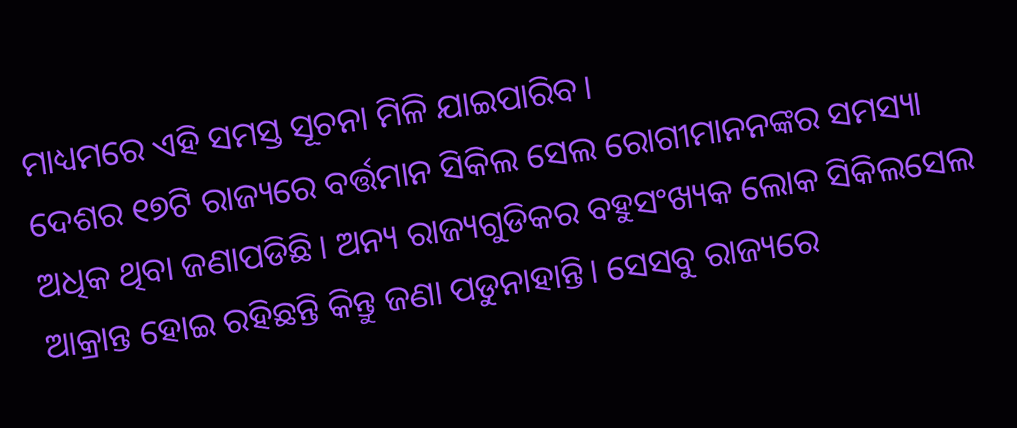ମାଧ୍ୟମରେ ଏହି ସମସ୍ତ ସୂଚନା ମିଳି ଯାଇପାରିବ।
ଦେଶର ୧୭ଟି ରାଜ୍ୟରେ ବର୍ତ୍ତମାନ ସିକିଲ ସେଲ ରୋଗୀମାନନଙ୍କର ସମସ୍ୟା ଅଧିକ ଥିବା ଜଣାପଡିଛି। ଅନ୍ୟ ରାଜ୍ୟଗୁଡିକର ବହୁସଂଖ୍ୟକ ଲୋକ ସିକିଲସେଲ ଆକ୍ରାନ୍ତ ହୋଇ ରହିଛନ୍ତି କିନ୍ତୁ ଜଣା ପଡୁନାହାନ୍ତି। ସେସବୁ ରାଜ୍ୟରେ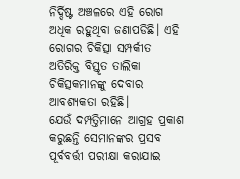ନିର୍ଦ୍ଦିଷ୍ଟ ଅଞ୍ଚଳରେ ଏହି ରୋଗ ଅଧିକ ରହୁଥିବା ଜଣାପଡିଛି। ଏହି ରୋଗର ଚିକିତ୍ସା ସମ୍ପର୍କୀତ ଅତିରିକ୍ତ ବିସ୍ତୃତ ତାଲିକା ଚିକିତ୍ସକମାନଙ୍କୁ ଦେବାର ଆବଶ୍ୟକତା ରହିଛି।
ଯେଉଁ ଦମ୍ପତ୍ତିମାନେ ଆଗ୍ରହ ପ୍ରକାଶ କରୁଛନ୍ତି ସେମାନଙ୍କର ପ୍ରସବ ପୂର୍ବବର୍ତ୍ତୀ ପରୀକ୍ଷା କରାଯାଇ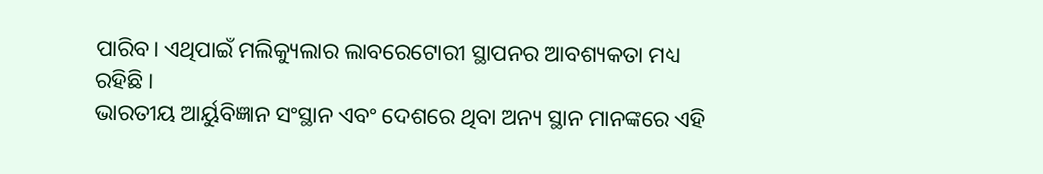ପାରିବ। ଏଥିପାଇଁ ମଲିକ୍ୟୁଲାର ଲାବରେଟୋରୀ ସ୍ଥାପନର ଆବଶ୍ୟକତା ମଧ୍ୟ ରହିଛି ।
ଭାରତୀୟ ଆର୍ୟୁବିଜ୍ଞାନ ସଂସ୍ଥାନ ଏବଂ ଦେଶରେ ଥିବା ଅନ୍ୟ ସ୍ଥାନ ମାନଙ୍କରେ ଏହି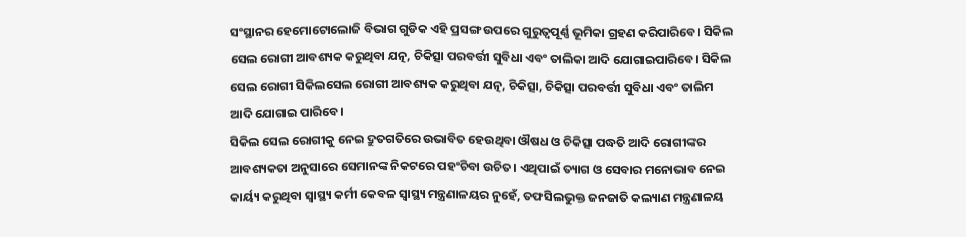ସଂସ୍ଥାନର ହେମୋଟୋଲୋଜି ବିଭାଗ ଗୁଡିକ ଏହି ପ୍ରସଙ୍ଗ ଉପରେ ଗୁରୁତ୍ୱପୂର୍ଣ୍ଣ ଭୂମିକା ଗ୍ରହଣ କରିପାରିବେ। ସିକିଲ ସେଲ ରୋଗୀ ଆବଶ୍ୟକ କରୁଥିବା ଯତ୍ନ, ଚିକିତ୍ସା ପରବର୍ତ୍ତୀ ସୁବିଧା ଏବଂ ତାଲିକା ଆଦି ଯୋଗାଇପାରିବେ। ସିକିଲ ସେଲ ରୋଗୀ ସିକିଲସେଲ ରୋଗୀ ଆବଶ୍ୟକ କରୁଥିବା ଯତ୍ନ, ଚିକିତ୍ସା, ଚିକିତ୍ସା ପରବର୍ତ୍ତୀ ସୁବିଧା ଏବଂ ତାଲିମ ଆଦି ଯୋଗାଇ ପାରିବେ।
ସିକିଲ ସେଲ ରୋଗୀକୁ ନେଇ ଦ୍ରୁତଗତିରେ ଉଭାବିତ ହେଉଥିବା ଔଷଧ ଓ ଚିକିତ୍ସା ପଦ୍ଧତି ଆଦି ରୋଗୀଙ୍କର ଆବଶ୍ୟକତା ଅନୁସାରେ ସେମାନଙ୍କ ନିକଟରେ ପହଂଚିବା ଉଚିତ। ଏଥିପାଇଁ ତ୍ୟାଗ ଓ ସେବାର ମନୋଭାବ ନେଇ କାର୍ୟ୍ୟ କରୁଥିବା ସ୍ୱାସ୍ଥ୍ୟ କର୍ମୀ କେବଳ ସ୍ୱାସ୍ଥ୍ୟ ମନ୍ତ୍ରଣାଳୟର ନୁହେଁ, ତଫସିଲଭୁକ୍ତ ଜନଜାତି କଲ୍ୟାଣ ମନ୍ତ୍ରଣାଳୟ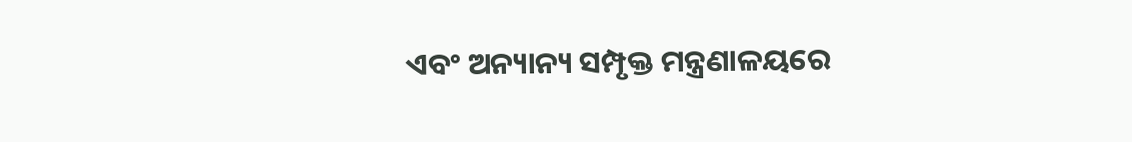ଏବଂ ଅନ୍ୟାନ୍ୟ ସମ୍ପୃକ୍ତ ମନ୍ତ୍ରଣାଳୟରେ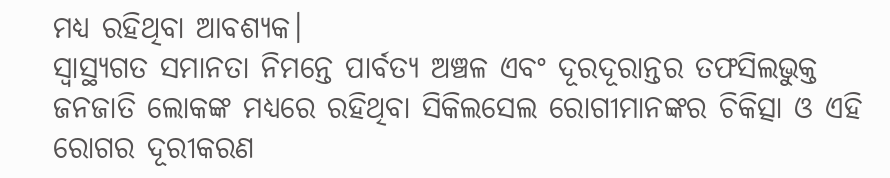ମଧ୍ୟ ରହିଥିବା ଆବଶ୍ୟକ।
ସ୍ୱାସ୍ଥ୍ୟଗତ ସମାନତା ନିମନ୍ତେ ପାର୍ବତ୍ୟ ଅଞ୍ଚଳ ଏବଂ ଦୂରଦୂରାନ୍ତର ତଫସିଲଭୁକ୍ତ ଜନଜାତି ଲୋକଙ୍କ ମଧ୍ୟରେ ରହିଥିବା ସିକିଲସେଲ ରୋଗୀମାନଙ୍କର ଚିକିତ୍ସା ଓ ଏହି ରୋଗର ଦୂରୀକରଣ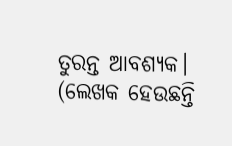ତୁରନ୍ତ ଆବଶ୍ୟକ।
(ଲେଖକ ହେଉଛନ୍ତି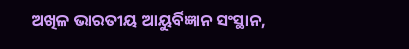ଅଖିଳ ଭାରତୀୟ ଆୟୁର୍ବିଜ୍ଞାନ ସଂସ୍ଥାନ,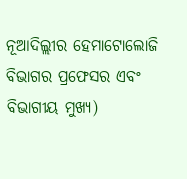ନୂଆଦିଲ୍ଲୀର ହେମାଟୋଲୋଜି ବିଭାଗର ପ୍ରଫେସର ଏବଂ ବିଭାଗୀୟ ମୁଖ୍ୟ)